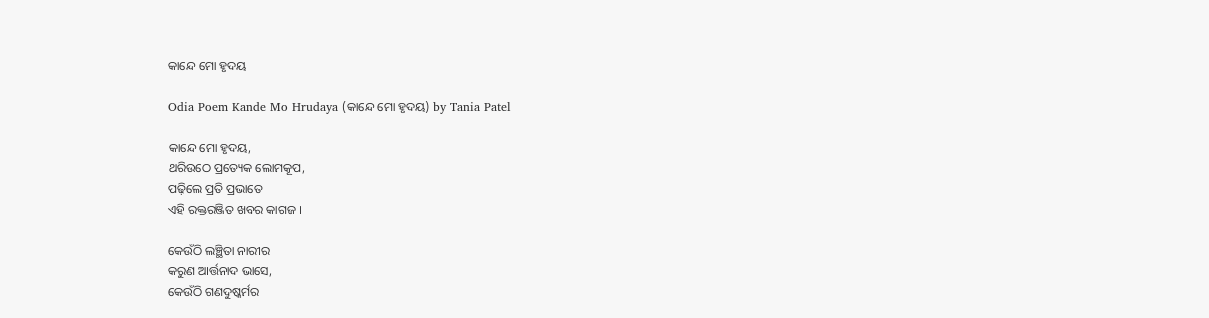କାନ୍ଦେ ମୋ ହୃଦୟ

Odia Poem Kande Mo Hrudaya (କାନ୍ଦେ ମୋ ହୃଦୟ) by Tania Patel

କାନ୍ଦେ ମୋ ହୃଦୟ,
ଥରିଉଠେ ପ୍ରତ୍ୟେକ ଲୋମକୂପ,
ପଢ଼ିଲେ ପ୍ରତି ପ୍ରଭାତେ
ଏହି ରକ୍ତରଞ୍ଜିତ ଖବର କାଗଜ ।

କେଉଁଠି ଲଞ୍ଛିତା ନାରୀର
କରୁଣ ଆର୍ତ୍ତନାଦ ଭାସେ,
କେଉଁଠି ଗଣଦୁଷ୍କର୍ମର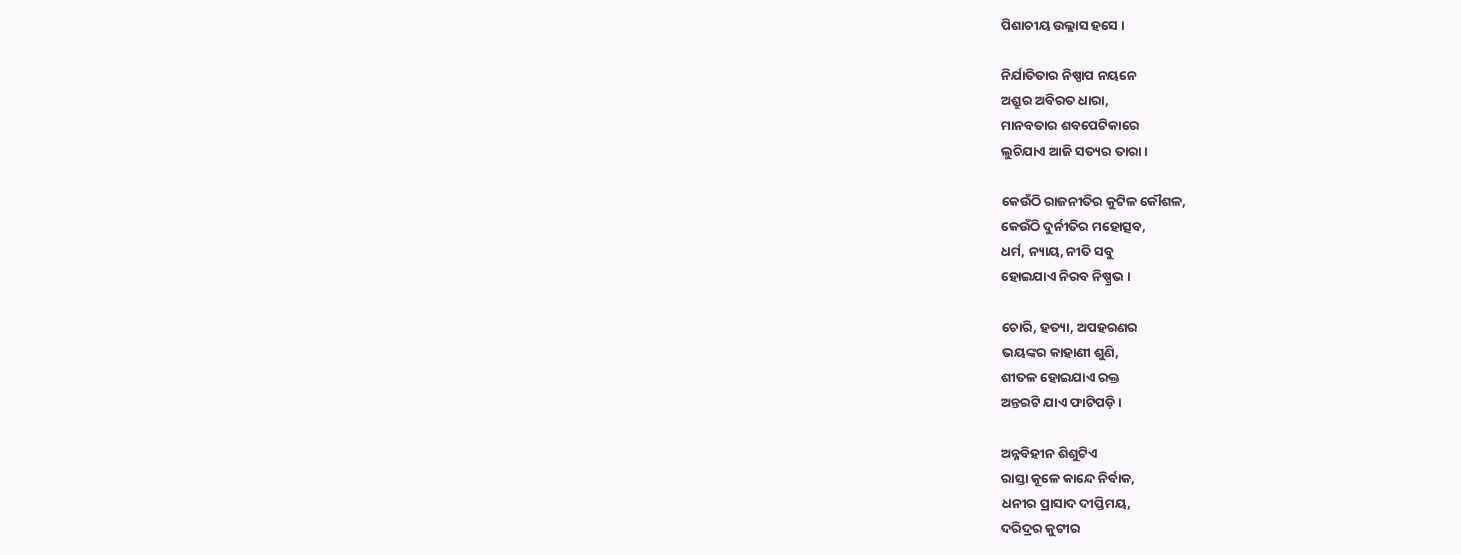ପିଶାଚୀୟ ଉଲ୍ଲାସ ହସେ ।

ନିର୍ଯାତିତାର ନିଷ୍ପାପ ନୟନେ
ଅଶ୍ରୁର ଅବିରତ ଧାରା,
ମାନବତାର ଶବପେଟିକାରେ
ଲୁଚିଯାଏ ଆଜି ସତ୍ୟର ତାରା ।

କେଉଁଠି ରାଜନୀତିର କୁଟିଳ କୌଶଳ,
କେଉଁଠି ଦୁର୍ନୀତିର ମହୋତ୍ସବ,
ଧର୍ମ, ନ୍ୟାୟ, ନୀତି ସବୁ
ହୋଇଯାଏ ନିରବ ନିଷ୍ପ୍ରଭ ।

ଚୋରି, ହତ୍ୟା, ଅପହରଣର
ଭୟଙ୍କର କାହାଣୀ ଶୁଣି,
ଶୀତଳ ହୋଇଯାଏ ରକ୍ତ
ଅନ୍ତରଟି ଯାଏ ଫାଟିପଡ଼ି ।

ଅନ୍ନବିହୀନ ଶିଶୁଟିଏ
ରାସ୍ତା କୂଳେ କାନ୍ଦେ ନିର୍ବାକ,
ଧନୀର ପ୍ରାସାଦ ଦୀପ୍ତିମୟ,
ଦରିଦ୍ରର କୁଟୀର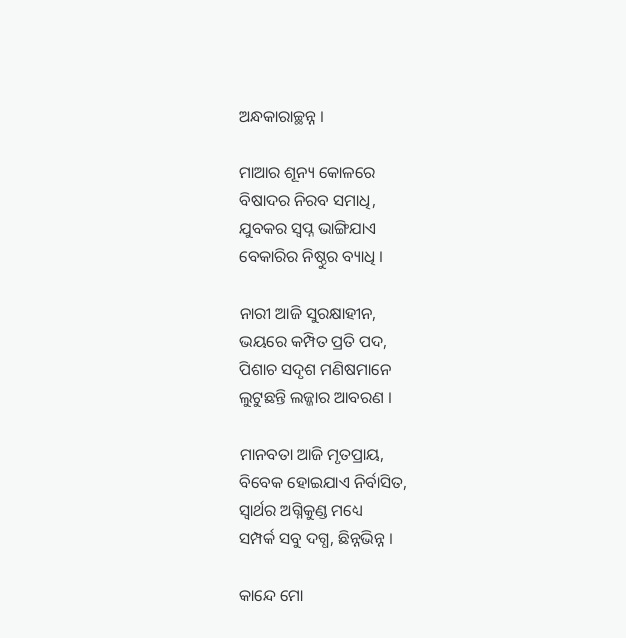ଅନ୍ଧକାରାଚ୍ଛନ୍ନ ।

ମାଆର ଶୂନ୍ୟ କୋଳରେ
ବିଷାଦର ନିରବ ସମାଧି,
ଯୁବକର ସ୍ୱପ୍ନ ଭାଙ୍ଗିଯାଏ
ବେକାରିର ନିଷ୍ଠୁର ବ୍ୟାଧି ।

ନାରୀ ଆଜି ସୁରକ୍ଷାହୀନ,
ଭୟରେ କମ୍ପିତ ପ୍ରତି ପଦ,
ପିଶାଚ ସଦୃଶ ମଣିଷମାନେ
ଲୁଟୁଛନ୍ତି ଲଜ୍ଜାର ଆବରଣ ।

ମାନବତା ଆଜି ମୃତପ୍ରାୟ,
ବିବେକ ହୋଇଯାଏ ନିର୍ବାସିତ,
ସ୍ୱାର୍ଥର ଅଗ୍ନିକୁଣ୍ଡ ମଧ୍ୟେ
ସମ୍ପର୍କ ସବୁ ଦଗ୍ଧ, ଛିନ୍ନଭିନ୍ନ ।

କାନ୍ଦେ ମୋ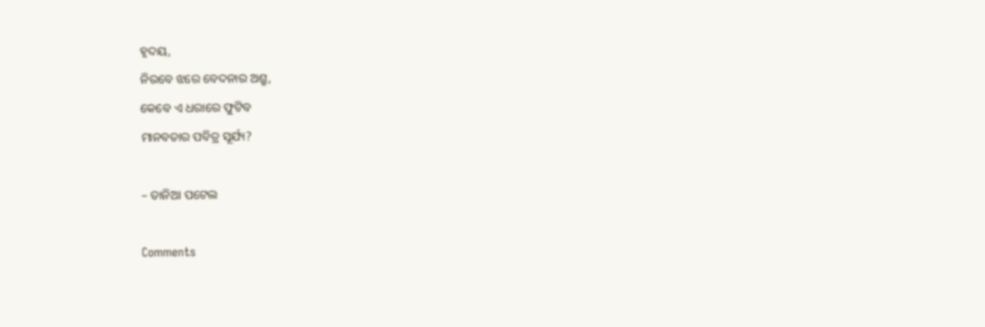ହୃଦୟ,
ନିରବେ ଝରେ ବେଦନାର ଅଶ୍ରୁ,
କେବେ ଏ ଧରାରେ ଫୁଟିବ
ମାନବତାର ପବିତ୍ର ସୂର୍ଯ୍ୟ?

– ତାନିଆ ପଟେଲ

Comments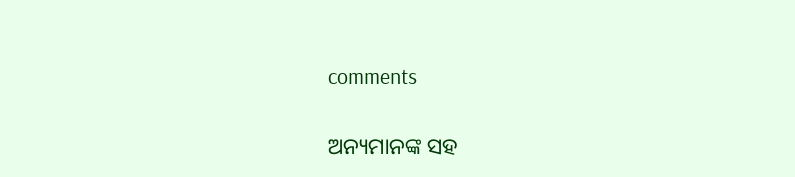comments

ଅନ୍ୟମାନଙ୍କ ସହ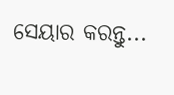ସେୟାର କରନ୍ତୁ...